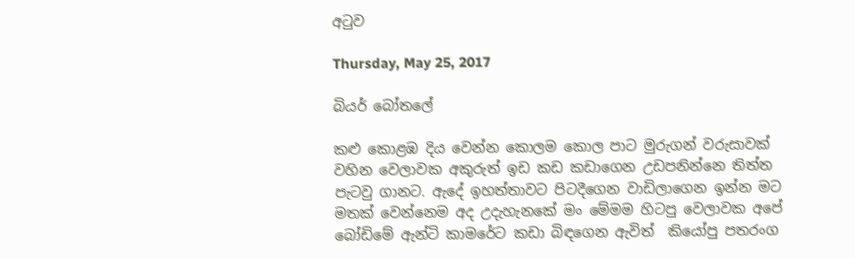අටුව

Thursday, May 25, 2017

බියර් බෝතලේ

කළු කොළඹ දිය වෙන්න කොලම කොල පාට මුරුගන් වරුසාවක් වහින වෙලාවක අකුරුත් ඉඩ කඩ කඩාගෙන උඩපනින්නෙ තිත්ත පැටවු ගානට. ඇදේ ඉහත්තාවට පිටදීගෙන වාඩිලාගෙන ඉන්න මට මතක් වෙන්නෙම අද උදැහැනකේ මං මේමම හිටපු වෙලාවක අපේ බෝඩිමේ ඇන්ටි කාමරේට කඩා බිඳගෙන ඇවිත්  කියෝපු පතරංග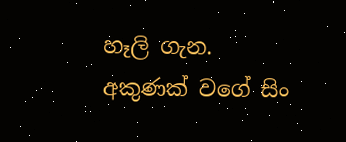හෑලි ගැන. අකුණක් වගේ සිං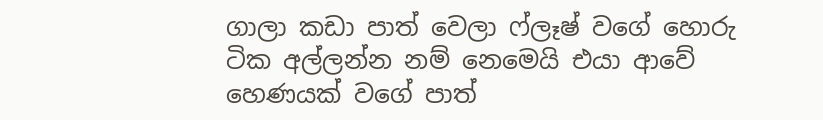ගාලා කඩා පාත් වෙලා ෆ්ලෑෂ් වගේ හොරු ටික අල්ලන්න නම් නෙමෙයි එයා ආවේ හෙණයක් වගේ පාත්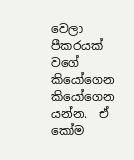වෙලා පීකරයක් වගේ කියෝගෙන කියෝගෙන යන්න.  ඒ කෝම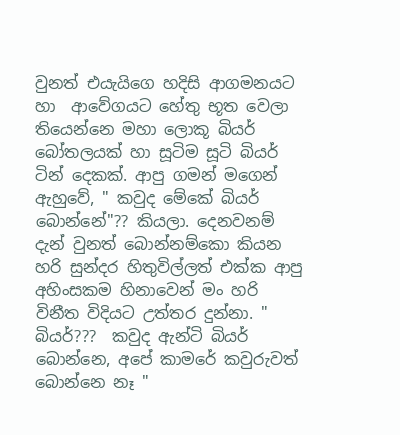වුනත් එයැයිගෙ හදිසි ආගමනයට හා  ආවේගයට හේතු භූත වෙලා තියෙන්නෙ මහා ලොකූ බියර් බෝතලයක් හා සූටිම සූටි බියර් ටින් දෙකක්. ආපු ගමන් මගෙන් ඇහුවේ, " කවුද මේකේ බියර් බොන්නේ"?? කියලා. දෙනවනම් දැන් වුනත් බොන්නම්කො කියන හරි සුන්දර හිතුවිල්ලත් එක්ක ආපු අහිංසකම හිනාවෙන් මං හරි විනීත විදියට උත්තර දුන්නා. " බියර්???  කවුද ඇන්ටි බියර් බොන්නෙ, අපේ කාමරේ කවුරුවත් බොන්නෙ නෑ "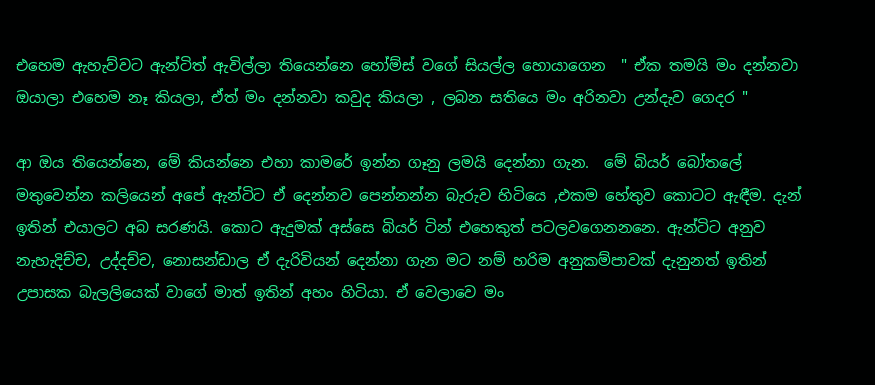එහෙම ඇහැව්වට ඇන්ටිත් ඇවිල්ලා තියෙන්නෙ හෝම්ස් වගේ සියල්ල හොයාගෙන  " ඒක තමයි මං දන්නවා ඔයාලා එහෙම නෑ කියලා, ඒත් මං දන්නවා කවුද කියලා , ලබන සතියෙ මං අරිනවා උන්දැව ගෙදර "

ආ ඔය තියෙන්නෙ, මේ කියන්නෙ එහා කාමරේ ඉන්න ගෑනු ලමයි දෙන්නා ගැන.  මේ බියර් බෝතලේ මතුවෙන්න කලියෙන් අපේ ඇන්ටිට ඒ දෙන්නව පෙන්නන්න බැරුව හිටියෙ ,එකම හේතුව කොටට ඇඳීම. දැන් ඉතින් එයාලට අබ සරණයි. කොට ඇදුමක් අස්සෙ බියර් ටින් එහෙකුත් පටලවගෙනනනෙ. ඇන්ටිට අනුව නැහැදිච්ච, උද්දච්ච, නොසන්ඩාල ඒ දැරිවියන් දෙන්නා ගැන මට නම් හරිම අනුකම්පාවක් දැනුනත් ඉතින් උපාසක බැලලියෙක් වාගේ මාත් ඉතින් අහං හිටියා. ඒ වෙලාවෙ මං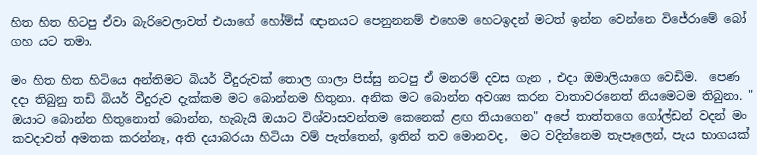හිත හිත හිටපු ඒවා බැරිවෙලාවත් එයාගේ හෝම්ස් ඥානයට පෙනුනනම් එහෙම හෙටඉදන් මටත් ඉන්න වෙන්නෙ විජේරාමේ බෝ ගහ යට තමා.

මං හිත හිත හිටියෙ අන්තිමට බියර් වීදුරුවක් තොල ගාලා පිස්සු නටපු ඒ මනරම් දවස ගැන , එදා ඔමාලියාගෙ වෙඩිම.  පෙණ දදා තිබුනු තඩි බියර් වීදුරුව දැක්කම මට බොන්නම හිතුනා. අනික මට බොන්න අවශ්‍ය කරන වාතාවරනෙත් නියමෙටම තිබුනා. " ඔයාට බොන්න හිතුනොත් බොන්න, හැබැයි ඔයාට විශ්වාසවන්තම කෙනෙක් ළඟ තියාගෙන" අපේ තාත්තගෙ ගෝල්ඩන් වදන් මං කවදාවත් අමතක කරන්නෑ, අති දයාබරයා හිටියා වම් පැත්තෙන්, ඉතින් තව මොනවද,  මට වදින්නෙම තැපෑලෙන්, පැය භාගයක්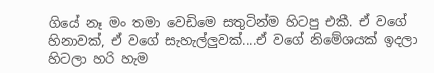ගියේ නෑ මං තමා වෙඩිමෙ සතුටින්ම හිටපු එකී. ඒ වගේ හිනාවක්, ඒ වගේ සැහැල්ලුවක්....ඒ වගේ නිමේශයක් ඉදලා හිටලා හරි හැම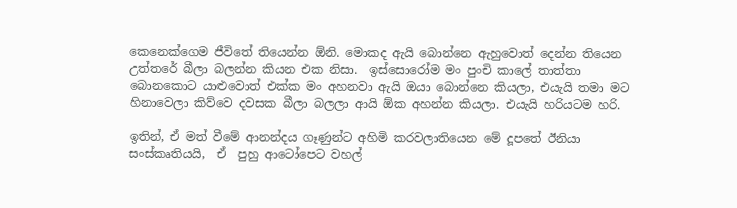කෙනෙක්ගෙම ජීවිතේ තියෙන්න ඕනි. මොකද ඇයි බොන්නෙ ඇහුවොත් දෙන්න තියෙන උත්තරේ බීලා බලන්න කියන එක නිසා.  ඉස්සොරෝම මං පුංචි කාලේ තාත්තා බොනකොට යාළුවොත් එක්ක මං අහනවා ඇයි ඔයා බොන්නෙ කියලා, එයැයි තමා මට හිනාවෙලා කිව්වෙ දවසක බීලා බලලා ආයි ඕක අහන්න කියලා. එයැයි හරියටම හරි.

ඉතින්, ඒ මත් වීමේ ආනන්දය ගෑණුන්ට අහිමි කරවලාතියෙන මේ දූපතේ ඊනියා සංස්කෘතියයි,  ඒ  පුහු ආටෝපෙට වහල්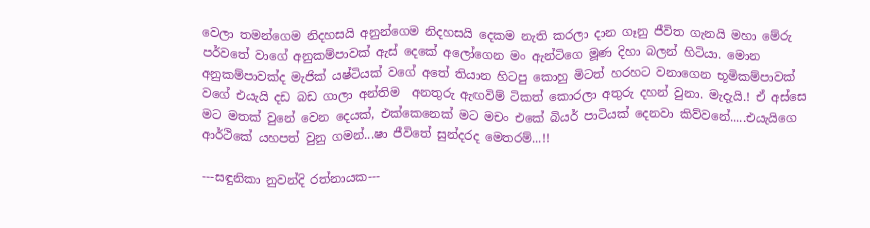වෙලා තමන්ගෙම නිදහසයි අනුන්ගෙම නිදහසයි දෙකම නැති කරලා දාන ගෑනු ජීවිත ගැනයි මහා මේරු පර්වතේ වාගේ අනුකම්පාවක් ඇස් දෙකේ අලෝගෙන මං ඇන්ටිගෙ මූණ දිහා බලන් හිටියා. මොන අනුකම්පාවක්ද මැජික් යෂ්ටියක් වගේ අතේ තියාන හිටපු කොහු මිටත් හරහට වනාගෙන භූමිකම්පාවක් වගේ එයැයි දඩ බඩ ගාලා අන්තිම  අනතුරු ඇඟවිම් ටිකත් කොරලා අතුරු දහන් වුනා. මැදැයි.! ඒ අස්සෙ මට මතක් වුනේ වෙන දෙයක්, එක්කෙනෙක් මට මචං එකේ බියර් පාටියක් දෙනවා කිව්වනේ.....එයැයිගෙ ආර්ථිකේ යහපත් වුනු ගමන්...ෂා ජීවිතේ සුන්දරද මෙතරම්...!!

---සඳුනිකා නුවන්දි රත්නායක---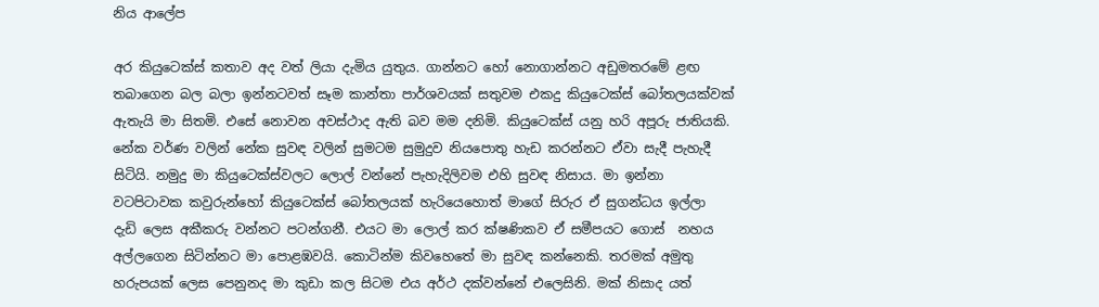නිය ආලේප

අර කියුටෙක්ස් කතාව අද වත් ලියා දැමිය යුතුය. ගාන්නට හෝ නොගාන්නට අඩුමතරමේ ළඟ තබාගෙන බල බලා ඉන්නටවත් සෑම කාන්තා පාර්ශවයක් සතුවම එකදු කියුටෙක්ස් බෝතලයක්වක් ඇතැයි මා සිතමි. එසේ නොවන අවස්ථාද ඇති බව මම දනිමි. කියුටෙක්ස් යනු හරි අපූරු ජාතියකි. නේක වර්ණ වලින් නේක සුවඳ වලින් සුමටම සුමුදුව නියපොතු හැඩ කරන්නට ඒවා සැදී පැහැදී සිටියි. නමුදු මා කියුටෙක්ස්වලට ලොල් වන්නේ පැහැදිලිවම එහි සුවඳ නිසාය. මා ඉන්නා වටපිටාවක කවුරුන්හෝ කියුටෙක්ස් බෝතලයක් හැරියෙහොත් මාගේ සිරුර ඒ සුගන්ධය ඉල්ලා දැඩි ලෙස අකීකරු වන්නට පටන්ගනී. එයට මා ලොල් කර ක්ෂණිකව ඒ සමීපයට ගොස්  නහය අල්ලගෙන සිටින්නට මා පොළඹවයි. කොටින්ම කිවහෙතේ මා සුවඳ කන්නෙකි. තරමක් අමුතු හරුපයක් ලෙස පෙනුනද මා කුඩා කල සිටම එය අර්ථ දක්වන්නේ එලෙසිනි. මක් නිසාද යත්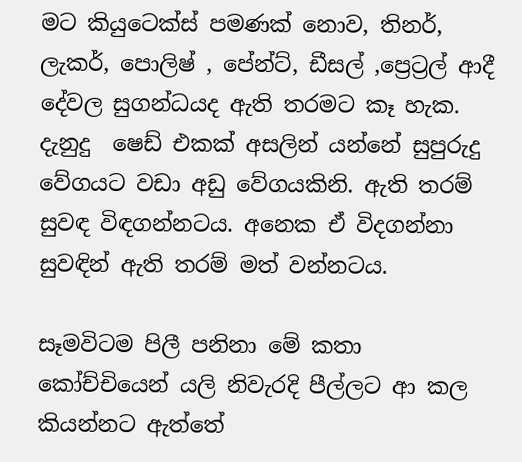මට කියුටෙක්ස් පමණක් නොව, තිනර්, ලැකර්, පොලිෂ් , පේන්ට්, ඩීසල් ,ප්‍රෙට්‍රල් ආදී දේවල සුගන්ධයද ඇති තරමට කෑ හැක. දැනුදු  ෂෙඩ් එකක් අසලින් යන්නේ සුපුරුදු වේගයට වඩා අඩු වේගයකිනි. ඇති තරම් සුවඳ විඳගන්නටය. අනෙක ඒ විදගන්නා සුවඳින් ඇති තරම් මත් වන්නටය.

සෑමවිටම පිලී පනිනා මේ කතා කෝච්චියෙන් යලි නිවැරදි පීල්ලට ආ කල කියන්නට ඇත්තේ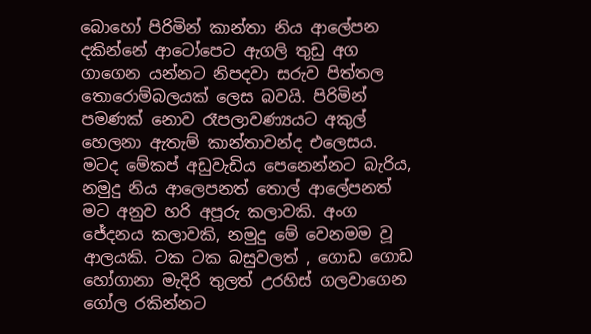බොහෝ පිරිමින් කාන්තා නිය ආලේපන දකින්නේ ආටෝපෙට ඇගලි තුඩු අග ගාගෙන යන්නට නිපදවා සරුව පිත්තල තොරොම්බලයක් ලෙස බවයි. පිරිමින් පමණක් නොව රෑපලාවණ්‍යයට අකුල් හෙලනා ඇතැම් කාන්තාවන්ද එලෙසය. මටද මේකප් අඩුවැඩිය පෙනෙන්නට බැරිය, නමුදු නිය ආලෙපනත් තොල් ආලේපනත් මට අනුව හරි අපූරු කලාවකි. අංග ජේදනය කලාවකි, නමුදු මේ වෙනමම වූ ආලයකි. ටක ටක බසුවලත් , ගොඩ ගොඩ හෝගානා මැදිරි තුලත් උරහිස් ගලවාගෙන ගෝල රකින්නට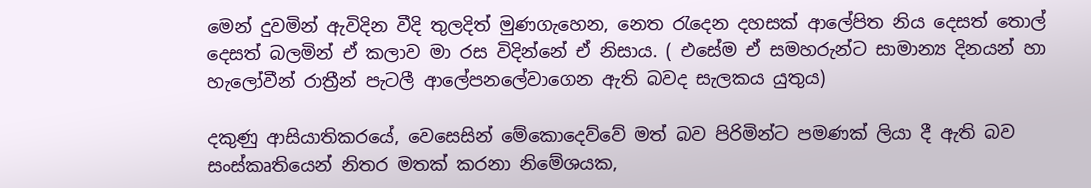මෙන් දුවමින් ඇවිදින වීදි තුලදිත් මුණගැහෙන, නෙත රැදෙන දහසක් ආලේපිත නිය දෙසත් තොල් දෙසත් බලමින් ඒ කලාව මා රස විදින්නේ ඒ නිසාය. ( එසේම ඒ සමහරුන්ට සාමාන්‍ය දිනයන් හා හැලෝවීන් රාත්‍රීන් පැටලී ආලේපනලේවාගෙන ඇති බවද සැලකය යුතුය)

දකුණු ආසියාතිකරයේ, වෙසෙසින් මේකොදෙව්වේ මත් බව පිරිමින්ට පමණක් ලියා දී ඇති බව සංස්කෘතියෙන් නිතර මතක් කරනා නිමේශයක,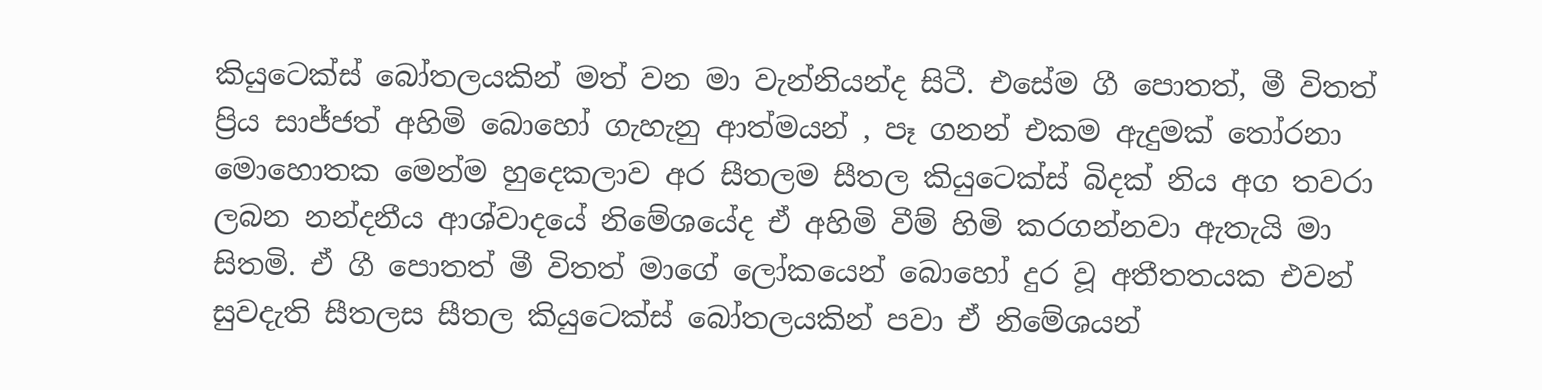කියුටෙක්ස් බෝතලයකින් මත් වන මා වැන්නියන්ද සිටී. එසේම ගී පොතත්, මී විතත් ප්‍රිය සාජ්ජත් අහිමි බොහෝ ගැහැනු ආත්මයන් , පෑ ගනන් එකම ඇදුමක් තෝරනා මොහොතක මෙන්ම හුදෙකලාව අර සීතලම සීතල කියුටෙක්ස් බිදක් නිය අග තවරා ලබන නන්දනීය ආශ්වාදයේ නිමේශයේද ඒ අහිමි වීම් හිමි කරගන්නවා ඇතැයි මා සිතමි. ඒ ගී පොතත් මී විතත් මාගේ ලෝකයෙන් බොහෝ දුර වූ අතීතතයක එවන් සුවදැති සීතලස සීතල කියුටෙක්ස් බෝතලයකින් පවා ඒ නිමේශයන්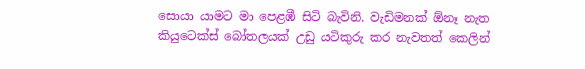සොයා යාමට මා පෙළඹී සිටි බැවිනි. වැඩිමනක් ඕනෑ නැත කියුටෙක්ස් බෝතලයක් උඩු යටිකුරු කර නැවතත් කෙලින්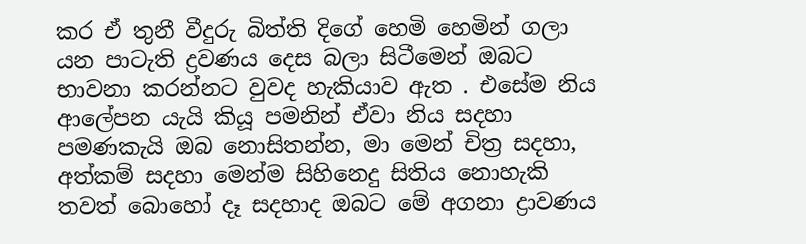කර ඒ තුනී වීදුරු බිත්ති දිගේ හෙමි හෙමින් ගලා යන පාටැති ද්‍රවණය දෙස බලා සිටීමෙන් ඔබට භාවනා කරන්නට වුවද හැකියාව ඇත . එසේම නිය ආලේපන යැයි කියූ පමනින් ඒවා නිය සදහා පමණකැයි ඔබ නොසිතන්න, මා මෙන් චිත්‍ර සදහා, අත්කම් සදහා මෙන්ම සිහිනෙදු සිතිය නොහැකි තවත් බොහෝ දෑ සදහාද ඔබට මේ අගනා ද්‍රාවණය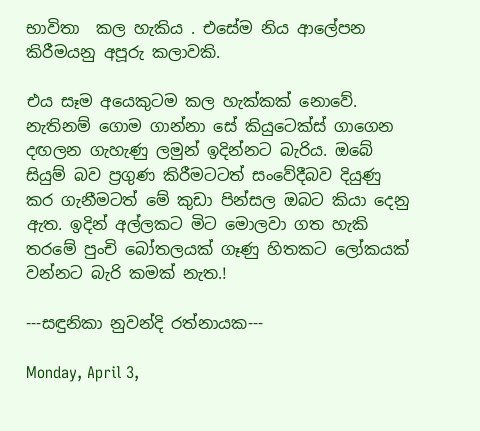භාවිතා  කල හැකිය . එසේම නිය ආලේපන කිරීමයනු අපූරු කලාවකි.

එය සෑම අයෙකුටම කල හැක්කක් නොවේ. නැතිනම් ගොම ගාන්නා සේ කියුටෙක්ස් ගාගෙන දඟලන ගැහැණු ලමුන් ඉදින්නට බැරිය. ඔබේ සියුම් බව ප්‍රගුණ කිරීමටටත් සංවේදීබව දියුණු කර ගැනීමටත් මේ කුඩා පින්සල ඔබට කියා දෙනු ඇත. ඉදින් අල්ලකට මිට මොලවා ගත හැකි තරමේ පුංචි බෝතලයක් ගෑණු හිතකට ලෝකයක් වන්නට බැරි කමක් නැත.!

---සඳුනිකා නුවන්දි රත්නායක---

Monday, April 3,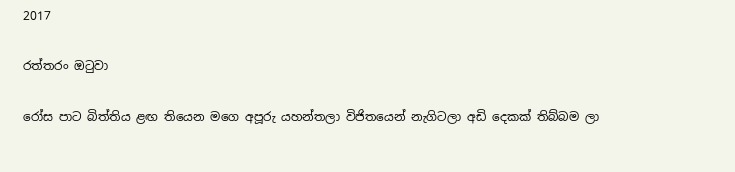2017

රත්තරං ඔටුවා

රෝස පාට බිත්තිය ළඟ තියෙන මගෙ අපූරු යහන්තලා විජිතයෙන් නැගිටලා අඩි දෙකක් තිබ්බම ලා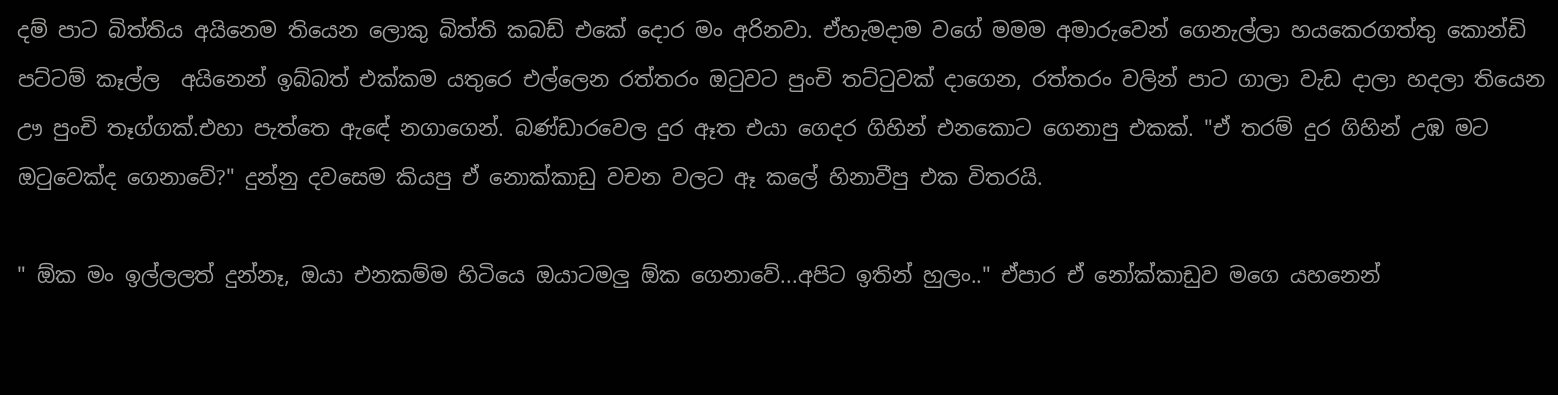දම් පාට බිත්තිය අයිනෙම තියෙන ලොකු බිත්ති කබඩ් එකේ දොර මං අරිනවා. ඒහැමදාම වගේ මමම අමාරුවෙන් ගෙනැල්ලා හයකෙරගත්තු කොන්ඩි පට්ටම් කෑල්ල  අයිනෙන් ඉබ්බත් එක්කම යතුරෙ එල්ලෙන රත්තරං ඔටුවට පුංචි තට්ටුවක් දාගෙන, රත්තරං වලින් පාට ගාලා වැඩ දාලා හදලා තියෙන ඌ පුංචි තෑග්ගක්.එහා පැත්තෙ ඇඳේ නගාගෙන්. බණ්ඩාරවෙල දුර ඈත එයා ගෙදර ගිහින් එනකොට ගෙනාපු එකක්. "ඒ තරම් දුර ගිහින් උඹ මට ඔටුවෙක්ද ගෙනාවේ?" දුන්නු දවසෙම කියපු ඒ නොක්කාඩු වචන වලට ඈ කලේ හිනාවීපු එක විතරයි.

" ඕක මං ඉල්ලලත් දුන්නෑ, ඔයා එනකම්ම හිටියෙ ඔයාටමලු ඕක ගෙනාවේ...අපිට ඉතින් හුලං.." ඒපාර ඒ නෝක්කාඩුව මගෙ යහනෙන්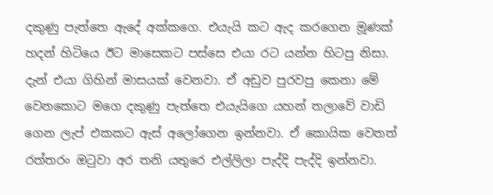දකුණු පැත්තෙ ඇදේ අක්කගෙ. එයැයි කට ඇද කරගෙන මූණක් හදන් හිටියෙ ඊට මාසෙකට පස්සෙ එයා රට යන්න හිටපු නිසා. දැන් එයා ගිහින් මාසයක් වෙනවා. ඒ අඩුව පුරවපු කෙනා මේ වෙනකොට මගෙ දකුණු පැත්තෙ එයැයිගෙ යහන් තලාවේ වාඩි ගෙන ලැප් එකකට ඇස් අලෝගෙන ඉන්නවා. ඒ කොයික වෙතත් රත්තරං ඔටුවා අර තනි යතුරෙ එල්ලිලා පැද්දි පැද්දි ඉන්නවා.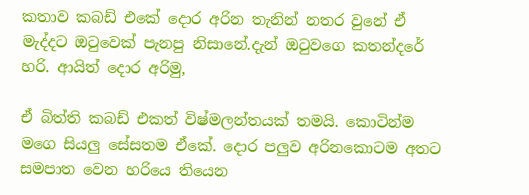කතාව කබඩ් එකේ දොර අරින තැනින් නතර වුනේ ඒ මැද්දට ඔටුවෙක් පැනපු නිසානේ.දැන් ඔටුවගෙ කතන්දරේ හරි. ආයිත් දොර අරිමු,

ඒ බිත්ති කබඩ් එකත් විෂ්මලන්තයක් තමයි. කොටින්ම මගෙ සියලු සේසතම ඒකේ. දොර පලුව අරිනකොටම අතට සමපාත වෙන හරියෙ තියෙන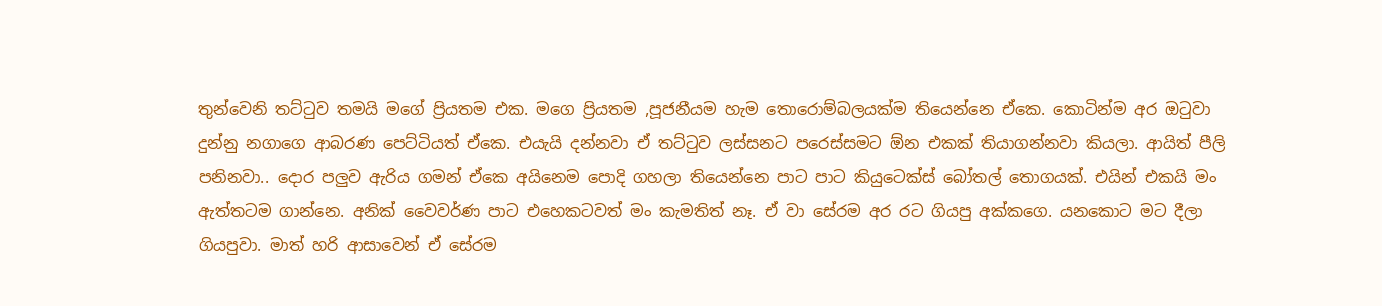තුන්වෙනි තට්ටුව තමයි මගේ ප්‍රියතම එක. මගෙ ප්‍රියතම ,පූජනීයම හැම තොරොම්බලයක්ම තියෙන්නෙ ඒකෙ. කොටින්ම අර ඔටුවා දුන්නු නගාගෙ ආබරණ පෙට්ටියත් ඒකෙ. එයැයි දන්නවා ඒ තට්ටුව ලස්සනට පරෙස්සමට ඕන එකක් තියාගන්නවා කියලා. ආයිත් පීලි පනිනවා.. දොර පලුව ඇරිය ගමන් ඒකෙ අයිනෙම පොදි ගහලා තියෙන්නෙ පාට පාට කියුටෙක්ස් බෝතල් තොගයක්. එයින් එකයි මං ඇත්තටම ගාන්නෙ. අනික් වෛවර්ණ පාට එහෙකටවත් මං කැමතිත් නෑ. ඒ වා සේරම අර රට ගියපු අක්කගෙ. යනකොට මට දීලා ගියපුවා. මාත් හරි ආසාවෙන් ඒ සේරම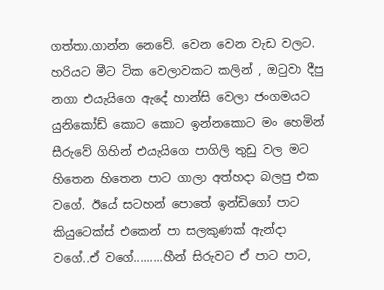ගත්තා.ගාන්න නෙවේ. වෙන වෙන වැඩ වලට. හරියට මීට ටික වෙලාවකට කලින් , ඔටුවා දීපු නගා එයැයිගෙ ඇදේ හාන්සි වෙලා ජංගමයට යුනිකෝඩ් කොට කොට ඉන්නකොට මං හෙමින් සීරුවේ ගිහින් එයැයිගෙ පාගිලි තුඩු වල මට හිතෙන හිතෙන පාට ගාලා අත්හදා බලපු එක වගේ. ඊයේ සටහන් පොතේ ඉන්ඩිගෝ පාට කියුටෙක්ස් එකෙන් පා සලකුණක් ඇන්දා වගේ..ඒ ව‍ගේ.........හීන් සිරුවට ඒ පාට පාට,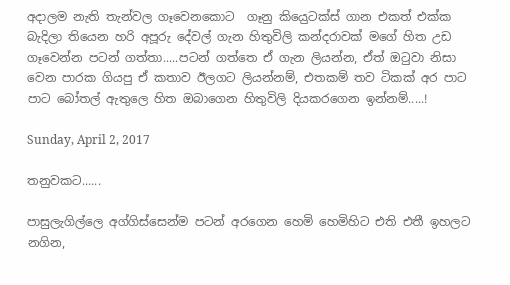අදාලම නැති තැන්වල ගෑවෙනකොට  ගෑනු කිය‍ෙුටක්ස් ගාන එකත් එක්ක බැදිලා තියෙන හරි අපූරු දේවල් ගැන හිතුවිලි කන්දරාවක් මගේ හිත උඩ ගෑවෙන්න පටන් ගත්තා.....පටන් ගත්තෙ ඒ ගැන ලියන්න, ඒත් ඔටුවා නිසා වෙන පාරක ගියපු ඒ කතාව ඊලගට ලියන්නම්, එතකම් තව ටිකක් අර පාට පාට බෝතල් ඇතුලෙ හිත ඔබාගෙන හිතුවිලි දියකරගෙන ඉන්නම්.....!

Sunday, April 2, 2017

තනුවකට......

පාසුලැගිල්ලෙ අග්ගිස්සෙන්ම පටන් අරගෙන හෙමි හෙමිහිට එති එතී ඉහලට නගින,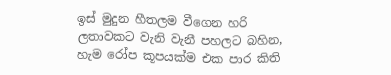ඉස් මුදුන හීතලම වීගෙන හරි ලතාවකට වැනි වැනී පහලට බහින, හැම රෝප කූපයක්ම එක පාර කිති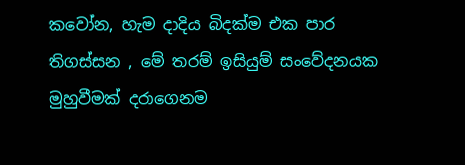කවෝන, හැම දාදිය බිදක්ම එක පාර තිගස්සන , මේ තරම් ඉසියුම් සංවේදනයක මුහුවීමක් දරාගෙනම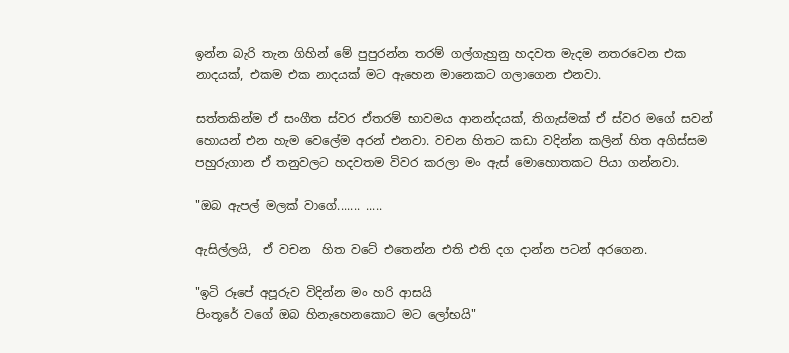ඉන්න බැරි තැන ගිහින් මේ පුපුරන්න තරම් ගල්ගැහුනු හදවත මැදම නතරවෙන එක නාදයක්, එකම එක නාදයක් මට ඇහෙන මානෙකට ගලාගෙන එනවා.

සත්තකින්ම ඒ සංගීත ස්වර ඒතරම් භාවමය ආනන්දයක්, තිගැස්මක් ඒ ස්වර මගේ සවන් හොයන් එන හැම වෙලේම අරන් එනවා. වචන හිතට කඩා වදින්න කලින් හිත අගිස්සම පහුරුගාන ඒ තනුවලට හදවතම විවර කරලා මං ඇස් මොහොතකට පියා ගන්නවා.

"ඔබ ඇපල් මලක් වාගේ....... .....

ඇසිල්ලයි,  ඒ වචන  හිත වටේ එතෙන්න එති එති දග දාන්න පටන් අරගෙන.

"ඉටි රූපේ අපූරුව විදින්න මං හරි ආසයි
පිංතූරේ වගේ ඔබ හිනැහෙනකොට මට ලෝභයි"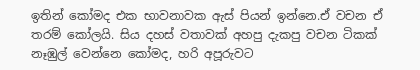ඉතින් කෝමද එක භාවනාවක ඇස් පියන් ඉන්නෙ.ඒ වචන ඒ තරම් කෝලයි. සිය දහස් වතාවක් අහපු දැකපු වචන ටිකක් නෑඹුල් වෙන්නෙ කෝමද, හරි අපූරුවට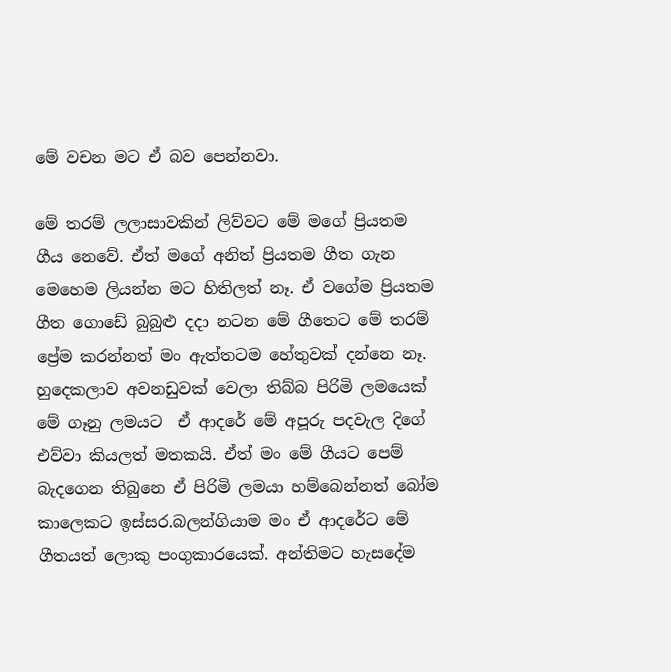මේ වචන මට ඒ බව පෙන්නවා.

මේ තරම් ලලාසාවකින් ලිව්වට මේ මගේ ප්‍රියතම ගීය නෙවේ. ඒත් මගේ අනිත් ප්‍රියතම ගීත ගැන මෙහෙම ලියන්න මට හිතිලත් නෑ. ඒ වගේම ප්‍රියතම ගීත ගොඩේ බුබුළු දදා නටන මේ ගීතෙට මේ තරම් ප්‍රේම කරන්නත් මං ඇත්තටම හේතුවක් දන්නෙ නෑ. හුදෙකලාව අවනඩුවක් වෙලා තිබ්බ පිරිමි ලමයෙක් මේ ගෑනු ලමයට  ඒ ආදරේ මේ අපූරු පදවැල දිගේ එව්වා කියලත් මතකයි. ඒත් මං මේ ගීයට පෙම් බැදගෙන තිබුනෙ ඒ පිරිමි ලමයා හම්බෙන්නත් බෝම කාලෙකට ඉස්සර.බලන්ගියාම මං ඒ ආදරේට මේ ගීතයත් ලොකු පංගුකාරයෙක්. අන්තිමට හැසදේම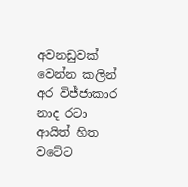අවනඩුවක් වෙන්න කලින් අර විජ්ජාකාර නාද රටා ආයිත් හිත වටේට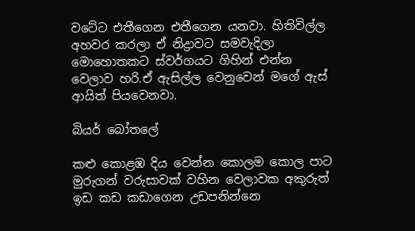වටේට එතීගෙන එතීගෙන යනවා. හිතිවිල්ල අහවර කරලා ඒ නිද්‍රාවට සමවැදිලා මොහොතකට ස්වර්ගයට ගිහින් එන්න වෙලාව හරි.ඒ ඇසිල්ල වෙනුවෙන් මගේ ඇස් ආයිත් පියවෙනවා.

බියර් බෝතලේ

කළු කොළඹ දිය වෙන්න කොලම කොල පාට මුරුගන් වරුසාවක් වහින වෙලාවක අකුරුත් ඉඩ කඩ කඩාගෙන උඩපනින්නෙ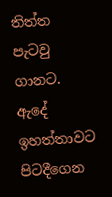තිත්ත පැටවු ගානට. ඇදේ ඉහත්තාවට පිටදීගෙන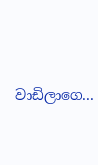වාඩිලාගෙ...